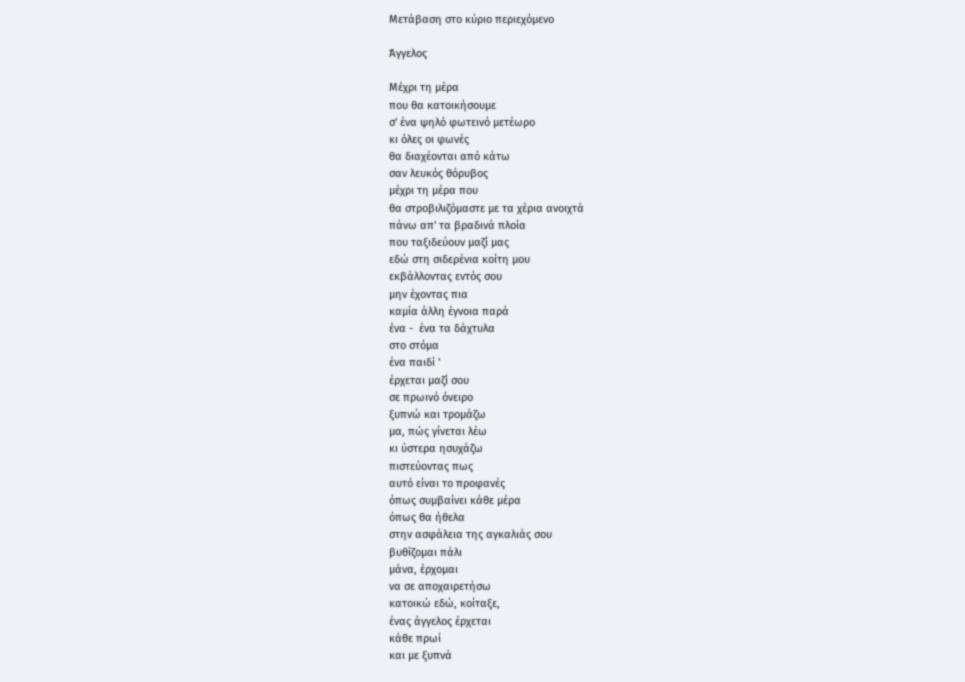Μετάβαση στο κύριο περιεχόμενο

Άγγελος

Μέχρι τη μέρα
που θα κατοικήσουμε
σ' ένα ψηλό φωτεινό μετέωρο
κι όλες οι φωνές
θα διαχέονται από κάτω
σαν λευκός θόρυβος
μέχρι τη μέρα που
θα στροβιλιζόμαστε με τα χέρια ανοιχτά
πάνω απ' τα βραδινά πλοία
που ταξιδεύουν μαζί μας
εδώ στη σιδερένια κοίτη μου
εκβάλλοντας εντός σου
μην έχοντας πια
καμία άλλη έγνοια παρά
ένα -  ένα τα δάχτυλα
στο στόμα
ένα παιδί '
έρχεται μαζί σου
σε πρωινό όνειρο
ξυπνώ και τρομάζω
μα, πώς γίνεται λέω
κι ύστερα ησυχάζω
πιστεύοντας πως
αυτό είναι το προφανές
όπως συμβαίνει κάθε μέρα
όπως θα ήθελα
στην ασφάλεια της αγκαλιάς σου
βυθίζομαι πάλι
μάνα, έρχομαι
να σε αποχαιρετήσω
κατοικώ εδώ, κοίταξε,
ένας άγγελος έρχεται
κάθε πρωί
και με ξυπνά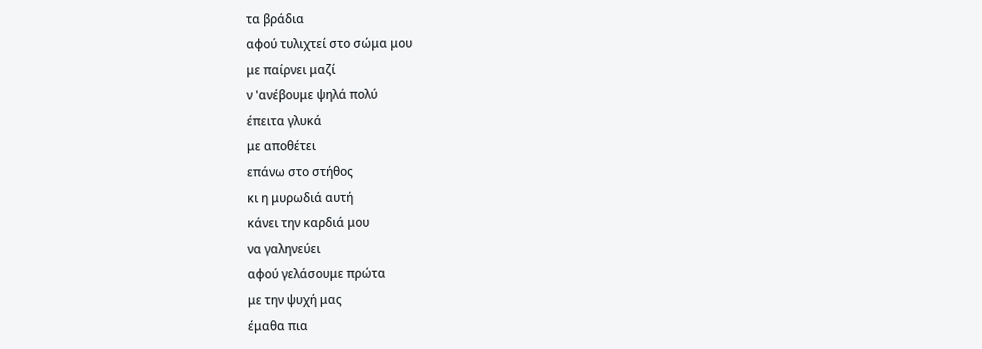τα βράδια
αφού τυλιχτεί στο σώμα μου
με παίρνει μαζί
ν 'ανέβουμε ψηλά πολύ
έπειτα γλυκά
με αποθέτει
επάνω στο στήθος
κι η μυρωδιά αυτή
κάνει την καρδιά μου
να γαληνεύει
αφού γελάσουμε πρώτα
με την ψυχή μας
έμαθα πια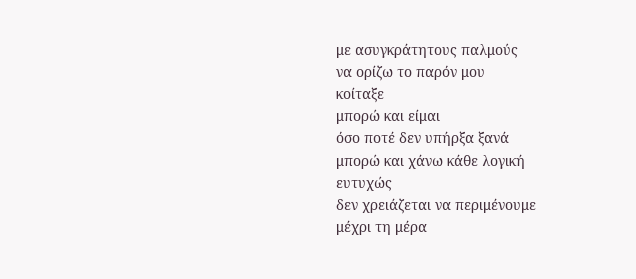με ασυγκράτητους παλμούς
να ορίζω το παρόν μου
κοίταξε
μπορώ και είμαι
όσο ποτέ δεν υπήρξα ξανά
μπορώ και χάνω κάθε λογική
ευτυχώς
δεν χρειάζεται να περιμένουμε
μέχρι τη μέρα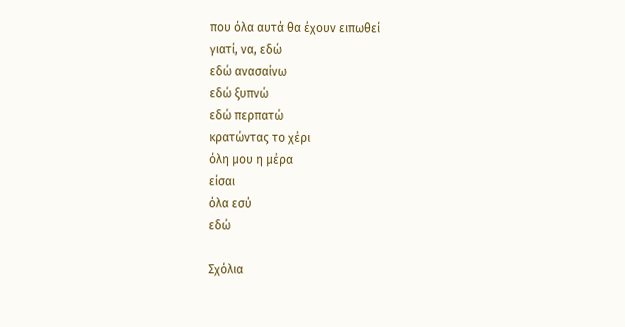που όλα αυτά θα έχουν ειπωθεί
γιατί, να, εδώ
εδώ ανασαίνω
εδώ ξυπνώ
εδώ περπατώ
κρατώντας το χέρι
όλη μου η μέρα
είσαι
όλα εσύ
εδώ

Σχόλια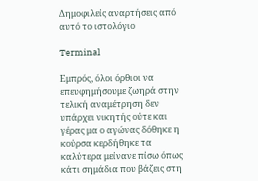Δημοφιλείς αναρτήσεις από αυτό το ιστολόγιο

Terminal

Εμπρός, όλοι όρθιοι να επευφημήσουμε ζωηρά στην τελική αναμέτρηση δεν υπάρχει νικητής ούτε και γέρας μα ο αγώνας δόθηκε η κούρσα κερδήθηκε τα καλύτερα μείνανε πίσω όπως κάτι σημάδια που βάζεις στη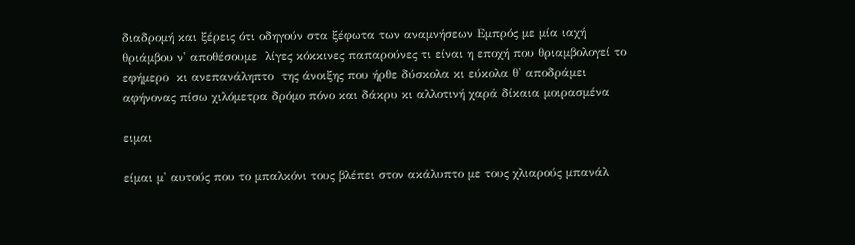διαδρομή και ξέρεις ότι οδηγούν στα ξέφωτα των αναμνήσεων Εμπρός με μία ιαχή θριάμβου ν' αποθέσουμε  λίγες κόκκινες παπαρούνες τι είναι η εποχή που θριαμβολογεί το εφήμερο  κι ανεπανάληπτο  της άνοιξης που ήρθε δύσκολα κι εύκολα θ' αποδράμει αφήνονας πίσω χιλόμετρα δρόμο πόνο και δάκρυ κι αλλοτινή χαρά δίκαια μοιρασμένα

ειμαι

είμαι μ' αυτούς που το μπαλκόνι τους βλέπει στον ακάλυπτο με τους χλιαρούς μπανάλ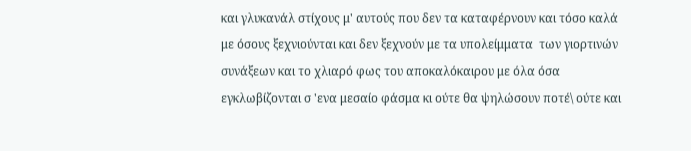και γλυκανάλ στίχους μ' αυτούς που δεν τα καταφέρνουν και τόσο καλά με όσους ξεχνιούνται και δεν ξεχνούν με τα υπολείμματα  των γιορτινών συνάξεων και το χλιαρό φως του αποκαλόκαιρου με όλα όσα εγκλωβίζονται σ 'ενα μεσαίο φάσμα κι ούτε θα ψηλώσουν ποτέ\ ούτε και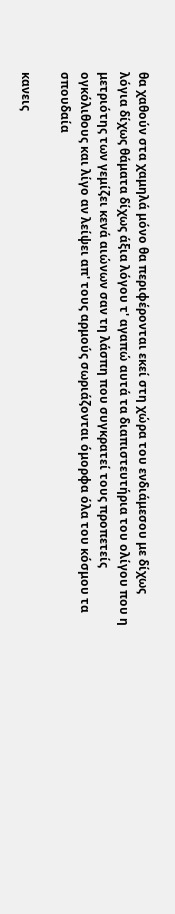θα χαθούν στα χαμηλά μόνο θα περιφέρονται εκεί στη χώρα του ενδιάμεσου με δίχως λόγια δίχως θάματα δίχως άξια λόγου τ' αγαπώ αυτά τα διαπιστευτήρια του ολίγου που η μετριότης των γεμίζει κενά αιώνων σαν τη λάσπη που συγκρατεί τους προπετείς ογκόλιθους και λίγο αν λείψει απ' τους αρμούς σωριάζονται όμορφα όλα του κόσμου τα σπουδαία

κανεις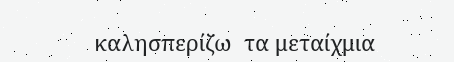καλησπερίζω  τα μεταίχμια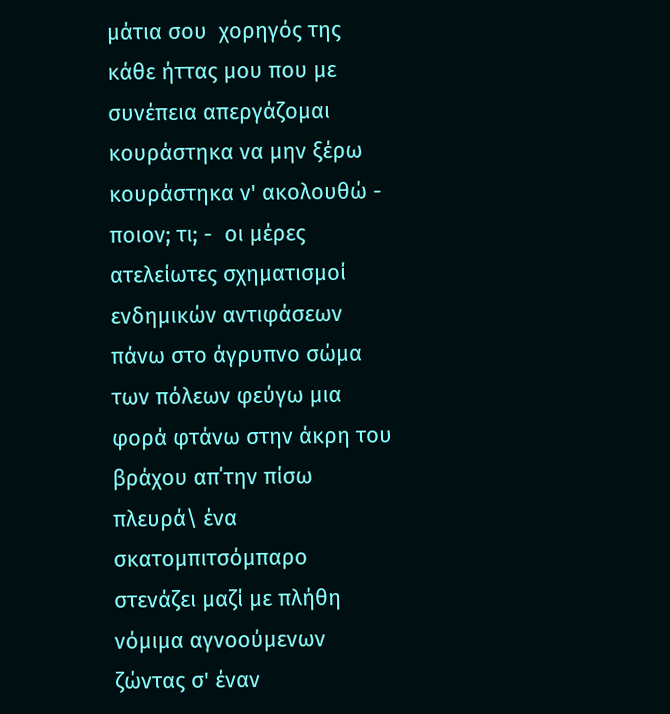μάτια σου  χορηγός της κάθε ήττας μου που με συνέπεια απεργάζομαι κουράστηκα να μην ξέρω κουράστηκα ν' ακολουθώ - ποιον; τι; -  οι μέρες ατελείωτες σχηματισμοί ενδημικών αντιφάσεων πάνω στο άγρυπνο σώμα των πόλεων φεύγω μια φορά φτάνω στην άκρη του βράχου απ΄την πίσω πλευρά\ ένα σκατομπιτσόμπαρο στενάζει μαζί με πλήθη νόμιμα αγνοούμενων ζώντας σ' έναν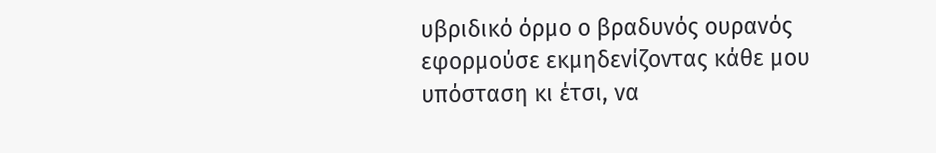υβριδικό όρμο ο βραδυνός ουρανός εφορμούσε εκμηδενίζοντας κάθε μου υπόσταση κι έτσι, να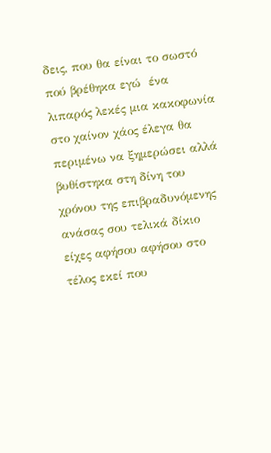δεις, που θα είναι το σωστό πού βρέθηκα εγώ  ένα λιπαρός λεκές μια κακοφωνία στο χαίνον χάος έλεγα θα περιμένω να ξημερώσει αλλά βυθίστηκα στη δίνη του χρόνου της επιβραδυνόμενης ανάσας σου τελικά δίκιο είχες αφήσου αφήσου στο τέλος εκεί που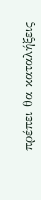πρέπει θα καταλήξεις